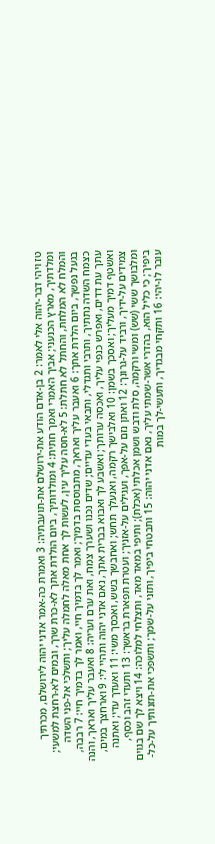טז ויהי דבר-יהוה אלי לאמר: 2 בן-אדם הודע את-ירושלם את-תועבתיה: 3 ואמרת כה-אמר אדני יהוה לירושלם, מכרתיך ומלדתיך, מארץ הכנעני; אביך האמרי ואמך חתית: 4 ומולדותיך, ביום הולדת אתך לא-כרת שרך, ובמים לא-רחצת למשעי; והמלח לא המלחת, והחתל לא חתלת: 5 לא-חסה עליך עין, לעשות לך אחת מאלה לחמלה עליך; ותשלכי אל-פני השדה בגעל נפשך, ביום הלדת אתך: 6 ואעבר עליך ואראך, מתבוססת בדמיך; ואמר לך בדמיך חיי, ואמר לך בדמיך חיי: 7 רבבה, כצמח השדה נתתיך, ותרבי ותגדלי, ותבאי בעדי עדיים; שדים נכנו ושערך צמח, ואת ערם ועריה: 8 ואעבר עליך ואראך, והנה עתך עת דדים, ואפרש כנפי עליך, ואכסה ערותך; ואשבע לך ואבוא בברית אתך, נאם אדני יהוה ותהיי לי: 9 וארחצך במים, ואשטף דמיך מעליך; ואסכך בשמן: 10 ואלבישך רקמה, ואנעלך תחש; ואחבשך בשש, ואכסך משי: 11 ואעדך עדי; ואתנה צמידים על-ידיך, ורביד על-גרונך: 12 ואתן נזם על-אפך, ועגילים על-אזניך; ועטרת תפארת בראשך: 13 ותעדי זהב וכסף, ומלבושך ששי (שש) ומשי ורקמה, סלת ודבש ושמן אכלתי (אכלת); ותיפי במאד מאד, ותצלחי למלוכה: 14 ויצא לך שם בגוים ביפיך; כי כליל הוא, בהדרי אשר-שמתי עליך, נאם אדני יהוה: 15 ותבטחי ביפיך, ותזני על-שמך; ותשפכי את-תזנותיך על-כל-עובר לו-יהי: 16 ותקחי מבגדיך, ותעשי-לך במות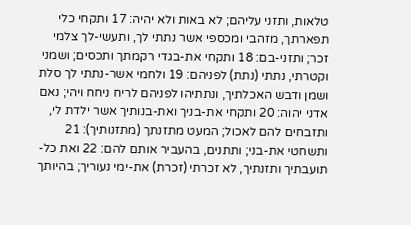טלאות, ותזני עליהם; לא באות ולא יהיה: 17 ותקחי כלי תפארתך, מזהבי ומכספי אשר נתתי לך, ותעשי-לך צלמי זכר; ותזני-בם: 18 ותקחי את-בגדי רקמתך ותכסים; ושמני וקטרתי, נתתי (נתת) לפניהם: 19 ולחמי אשר-נתתי לך סלת ושמן ודבש האכלתיך, ונתתיהו לפניהם לריח ניחח ויהי; נאם אדני יהוה: 20 ותקחי את-בניך ואת-בנותיך אשר ילדת לי, ותזבחים להם לאכול; המעט מתזנתך (מתזנותיך): 21 ותשחטי את-בני; ותתנים, בהעביר אותם להם: 22 ואת כל-תועבתיך ותזנתיך, לא זכרתי (זכרת) את-ימי נעוריך; בהיותך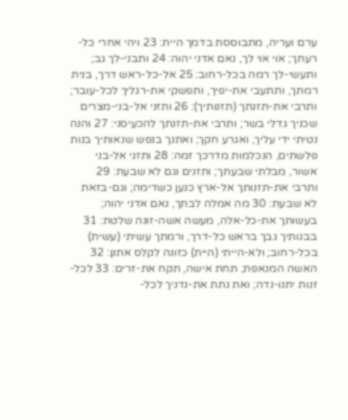ערם ועריה, מתבוססת בדמך היית: 23 ויהי אחרי כל-רעתך; אוי אוי לך, נאם אדני יהוה: 24 ותבני-לך גב; ותעשי-לך רמה בכל-רחוב: 25 אל-כל-ראש דרך, בנית רמתך, ותתעבי את-יפיך, ותפשקי את-רגליך לכל-עובר; ותרבי את-תזנתך (תזנותיך): 26 ותזני אל-בני-מצרים שכניך גדלי בשר; ותרבי את-תזנתך להכעיסני: 27 והנה נטיתי ידי עליך, ואגרע חקך; ואתנך בנפש שנאותיך בנות פלשתים, הנכלמות מדרכך זמה: 28 ותזני אל-בני אשור, מבלתי שבעתך; ותזנים וגם לא שבעת: 29 ותרבי את-תזנותך אל-ארץ כנען כשדימה; וגם-בזאת לא שבעת: 30 מה אמלה לבתך, נאם אדני יהוה; בעשותך את-כל-אלה, מעשה אשה-זונה שלטת: 31 בבנותיך גבך בראש כל-דרך, ורמתך עשיתי (עשית) בכל-רחוב; ולא-הייתי (היית) כזונה לקלס אתנן: 32 האשה המנאפת; תחת אישה, תקח את-זרים: 33 לכל-זנות יתנו-נדה; ואת נתת את-נדניך לכל-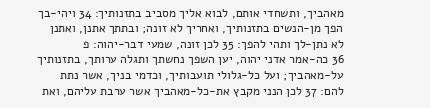מאהביך, ותשחדי אותם, לבוא אליך מסביב בתזנותיך: 34 ויהי-בך הפך מן-הנשים בתזנותיך, ואחריך לא זונה; ובתתך אתנן, ואתנן לא נתן-לך ותהי להפך: 35 לכן זונה, שמעי דבר-יהוה: פ
36 כה-אמר אדני יהוה, יען השפך נחשתך ותגלה ערותך, בתזנותיך על-מאהביך; ועל כל-גלולי תועבותיך, וכדמי בניך, אשר נתת להם: 37 לכן הנני מקבץ את-כל-מאהביך אשר ערבת עליהם, ואת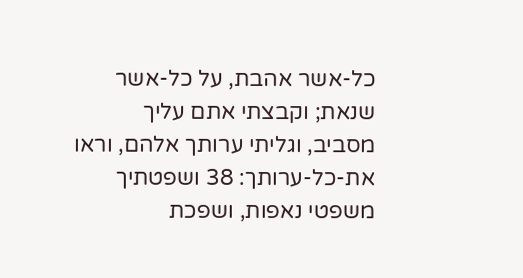כל-אשר אהבת, על כל-אשר שנאת; וקבצתי אתם עליך מסביב, וגליתי ערותך אלהם, וראו את-כל-ערותך: 38 ושפטתיך משפטי נאפות, ושפכת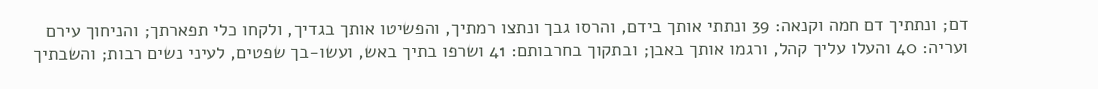דם; ונתתיך דם חמה וקנאה: 39 ונתתי אותך בידם, והרסו גבך ונתצו רמתיך, והפשיטו אותך בגדיך, ולקחו כלי תפארתך; והניחוך עירם ועריה: 40 והעלו עליך קהל, ורגמו אותך באבן; ובתקוך בחרבותם: 41 ושרפו בתיך באש, ועשו-בך שפטים, לעיני נשים רבות; והשבתיך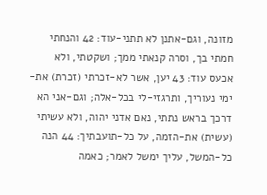מזונה, וגם-אתנן לא תתני-עוד: 42 והנחתי חמתי בך, וסרה קנאתי ממך; ושקטתי, ולא אכעס עוד: 43 יען, אשר לא-זכרתי (זכרת) את-ימי נעוריך, ותרגזי-לי בכל-אלה; וגם-אני הא דרכך בראש נתתי, נאם אדני יהוה, ולא עשיתי (עשית) את-הזמה, על כל-תועבתיך: 44 הנה כל-המשל, עליך ימשל לאמר; כאמה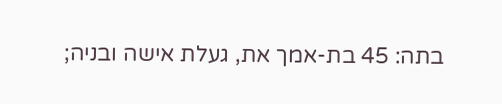בתה: 45 בת-אמך את, געלת אישה ובניה;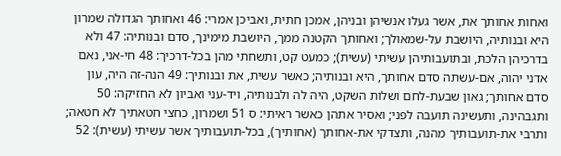ואחות אחותך את, אשר געלו אנשיהן ובניהן, אמכן חתית, ואביכן אמרי: 46 ואחותך הגדולה שמרון היא ובנותיה, היושבת על-שמאולך; ואחותך הקטנה ממך, היושבת מימינך, סדם ובנותיה: 47 ולא בדרכיהן הלכת, ובתועבותיהן עשיתי (עשית); כמעט קט, ותשחתי מהן בכל-דרכיך: 48 חי-אני, נאם אדני יהוה, אם-עשתה סדם אחותך, היא ובנותיה; כאשר עשית, את ובנותיך: 49 הנה-זה היה, עון סדם אחותך; גאון שבעת-לחם ושלות השקט, היה לה ולבנותיה, ויד-עני ואביון לא החזיקה: 50 ותגבהינה, ותעשינה תועבה לפני; ואסיר אתהן כאשר ראיתי: ס 51 ושמרון, כחצי חטאתיך לא חטאה; ותרבי את-תועבותיך מהנה, ותצדקי את-אחותך (אחותיך), בכל-תועבותיך אשר עשיתי (עשית): 52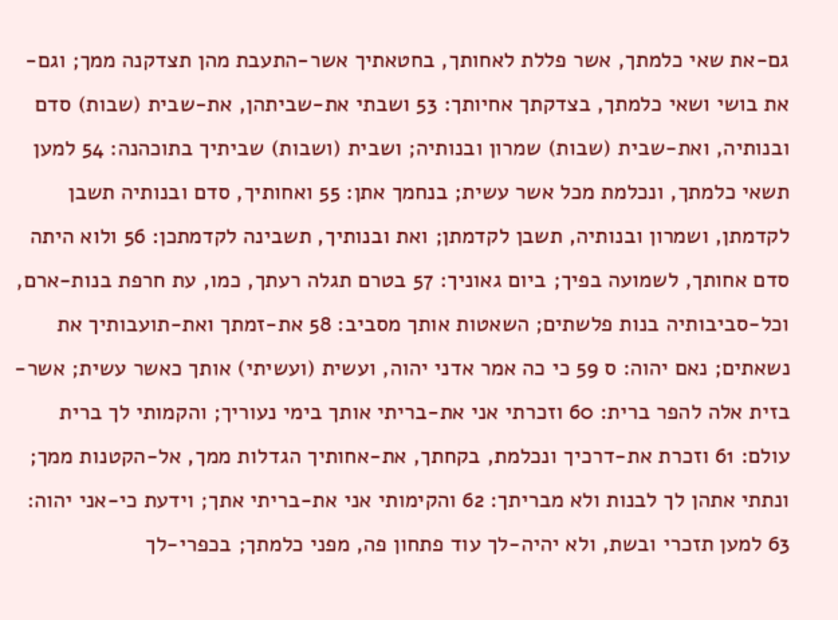גם-את שאי כלמתך, אשר פללת לאחותך, בחטאתיך אשר-התעבת מהן תצדקנה ממך; וגם-את בושי ושאי כלמתך, בצדקתך אחיותך: 53 ושבתי את-שביתהן, את-שבית (שבות) סדם ובנותיה, ואת-שבית (שבות) שמרון ובנותיה; ושבית (ושבות) שביתיך בתוכהנה: 54 למען תשאי כלמתך, ונכלמת מכל אשר עשית; בנחמך אתן: 55 ואחותיך, סדם ובנותיה תשבן לקדמתן, ושמרון ובנותיה, תשבן לקדמתן; ואת ובנותיך, תשבינה לקדמתכן: 56 ולוא היתה סדם אחותך, לשמועה בפיך; ביום גאוניך: 57 בטרם תגלה רעתך, כמו, עת חרפת בנות-ארם, וכל-סביבותיה בנות פלשתים; השאטות אותך מסביב: 58 את-זמתך ואת-תועבותיך את נשאתים; נאם יהוה: ס 59 כי כה אמר אדני יהוה, ועשית (ועשיתי) אותך כאשר עשית; אשר-בזית אלה להפר ברית: 60 וזכרתי אני את-בריתי אותך בימי נעוריך; והקמותי לך ברית עולם: 61 וזכרת את-דרכיך ונכלמת, בקחתך, את-אחותיך הגדלות ממך, אל-הקטנות ממך; ונתתי אתהן לך לבנות ולא מבריתך: 62 והקימותי אני את-בריתי אתך; וידעת כי-אני יהוה: 63 למען תזכרי ובשת, ולא יהיה-לך עוד פתחון פה, מפני כלמתך; בכפרי-לך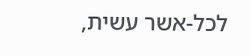לכל-אשר עשית,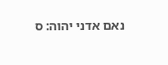נאם אדני יהוה: ס